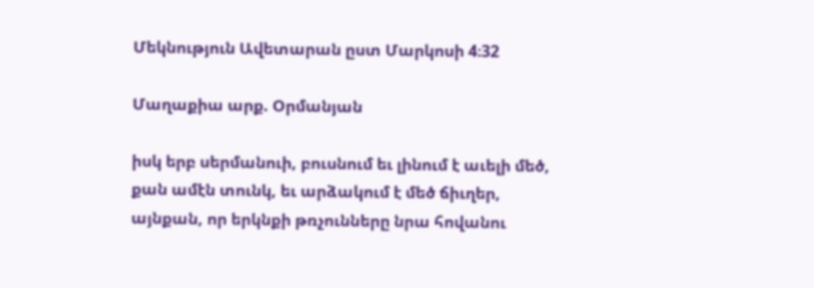Մեկնություն Ավետարան ըստ Մարկոսի 4։32

Մաղաքիա արք. Օրմանյան

իսկ երբ սերմանուի, բուսնում եւ լինում է աւելի մեծ, քան ամէն տունկ, եւ արձակում է մեծ ճիւղեր, այնքան, որ երկնքի թռչունները նրա հովանու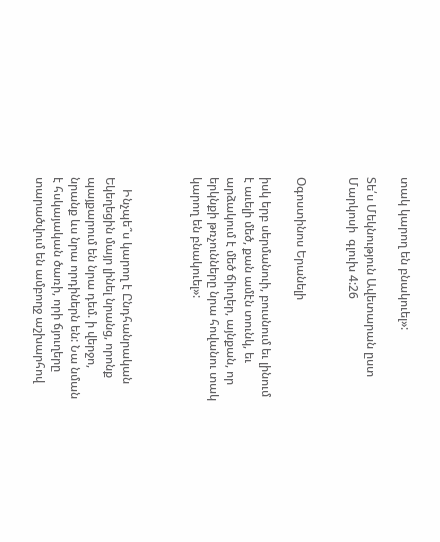տակ կարող են բնակուել»:

Տե՛ս Մեկնություն Ավետարան ըստ Մարկոսի  գլուխ 4:26


Օգոստինոս Երանելի

իսկ երբ սերմանուի, բուսնում եւ լինում է աւելի մեծ, քան ամէն տունկ, եւ արձակում է մեծ ճիւղեր, այնքան, որ երկնքի թռչունները նրա հովանու տակ կարող են բնակուել»:



    Ինչպե՞ս կարող է Ընդհանրական Եկեղեցին մայր լինել նրանց, որոնք պայքարում են նրա դեմ. ի վերջո, նրանք ևս նրա որդիներն են: Նա նման է հսկայական ծառի, որի ճյուղերը տարածվում են ամբողջ աշխարհով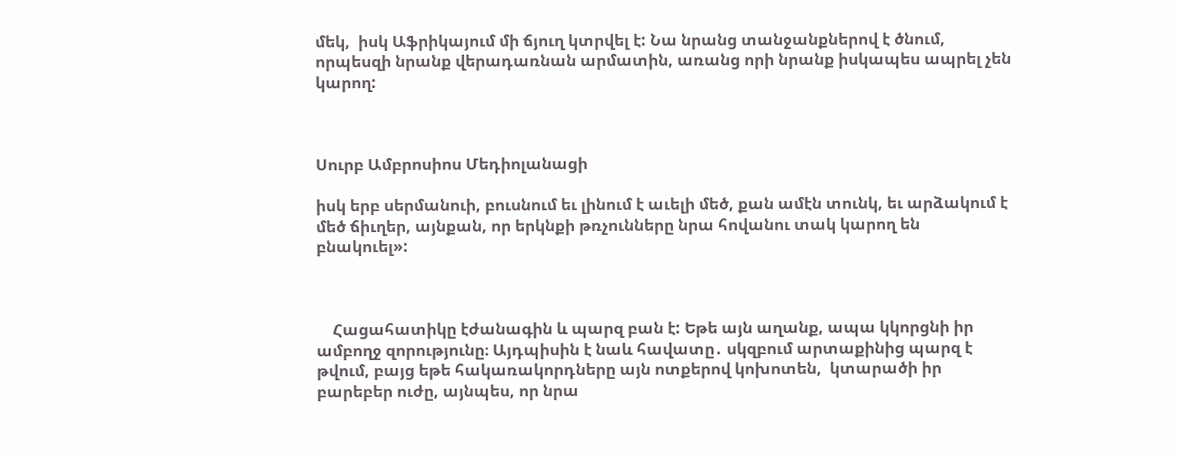մեկ,  իսկ Աֆրիկայում մի ճյուղ կտրվել է: Նա նրանց տանջանքներով է ծնում, որպեսզի նրանք վերադառնան արմատին, առանց որի նրանք իսկապես ապրել չեն կարող:



Սուրբ Ամբրոսիոս Մեդիոլանացի

իսկ երբ սերմանուի, բուսնում եւ լինում է աւելի մեծ, քան ամէն տունկ, եւ արձակում է մեծ ճիւղեր, այնքան, որ երկնքի թռչունները նրա հովանու տակ կարող են բնակուել»:



    Հացահատիկը էժանագին և պարզ բան է: Եթե այն աղանք, ապա կկորցնի իր ամբողջ զորությունը։ Այդպիսին է նաև հավատը․ սկզբում արտաքինից պարզ է թվում, բայց եթե հակառակորդները այն ոտքերով կոխոտեն,  կտարածի իր բարեբեր ուժը, այնպես, որ նրա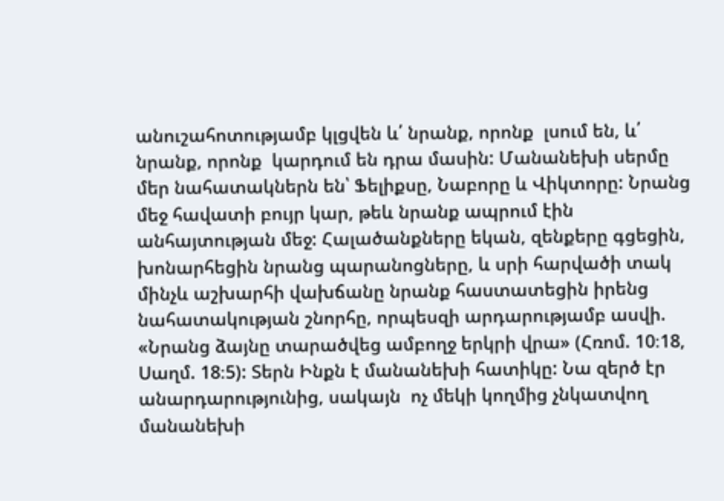անուշահոտությամբ կլցվեն և՛ նրանք, որոնք  լսում են, և՛ նրանք, որոնք  կարդում են դրա մասին: Մանանեխի սերմը մեր նահատակներն են՝ Ֆելիքսը, Նաբորը և Վիկտորը: Նրանց մեջ հավատի բույր կար, թեև նրանք ապրում էին անհայտության մեջ: Հալածանքները եկան, զենքերը գցեցին, խոնարհեցին նրանց պարանոցները, և սրի հարվածի տակ մինչև աշխարհի վախճանը նրանք հաստատեցին իրենց նահատակության շնորհը, որպեսզի արդարությամբ ասվի. «Նրանց ձայնը տարածվեց ամբողջ երկրի վրա» (Հռոմ. 10։18, Սաղմ. 18։5): Տերն Ինքն է մանանեխի հատիկը: Նա զերծ էր անարդարությունից, սակայն  ոչ մեկի կողմից չնկատվող մանանեխի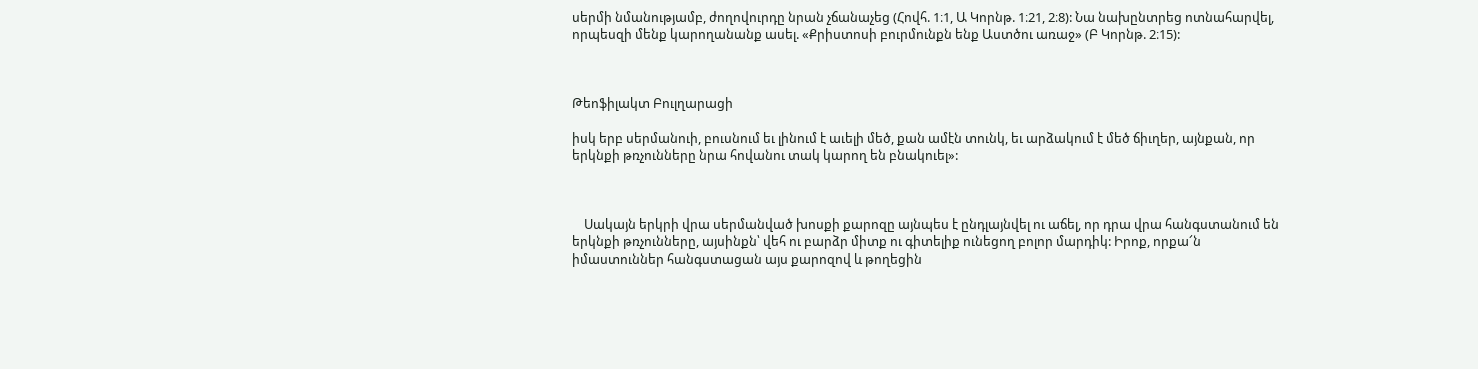սերմի նմանությամբ, ժողովուրդը նրան չճանաչեց (Հովհ. 1։1, Ա Կորնթ. 1։21, 2։8): Նա նախընտրեց ոտնահարվել, որպեսզի մենք կարողանանք ասել. «Քրիստոսի բուրմունքն ենք Աստծու առաջ» (Բ Կորնթ. 2։15):



Թեոֆիլակտ Բուլղարացի

իսկ երբ սերմանուի, բուսնում եւ լինում է աւելի մեծ, քան ամէն տունկ, եւ արձակում է մեծ ճիւղեր, այնքան, որ երկնքի թռչունները նրա հովանու տակ կարող են բնակուել»:



    Սակայն երկրի վրա սերմանված խոսքի քարոզը այնպես է ընդլայնվել ու աճել, որ դրա վրա հանգստանում են երկնքի թռչունները, այսինքն՝ վեհ ու բարձր միտք ու գիտելիք ունեցող բոլոր մարդիկ: Իրոք, որքա՜ն իմաստուններ հանգստացան այս քարոզով և թողեցին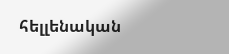հելլենական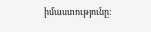իմաստությունը: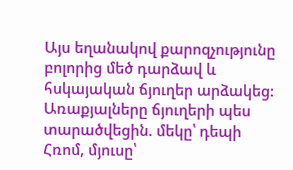Այս եղանակով քարոզչությունը բոլորից մեծ դարձավ և հսկայական ճյուղեր արձակեց: Առաքյալները ճյուղերի պես տարածվեցին. մեկը՝ դեպի Հռոմ, մյուսը՝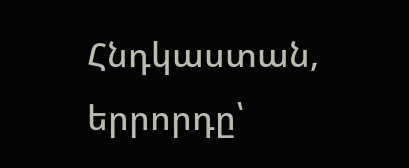Հնդկաստան, երրորդը՝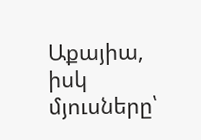Աքայիա, իսկ մյուսները՝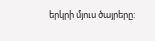երկրի մյուս ծայրերը: